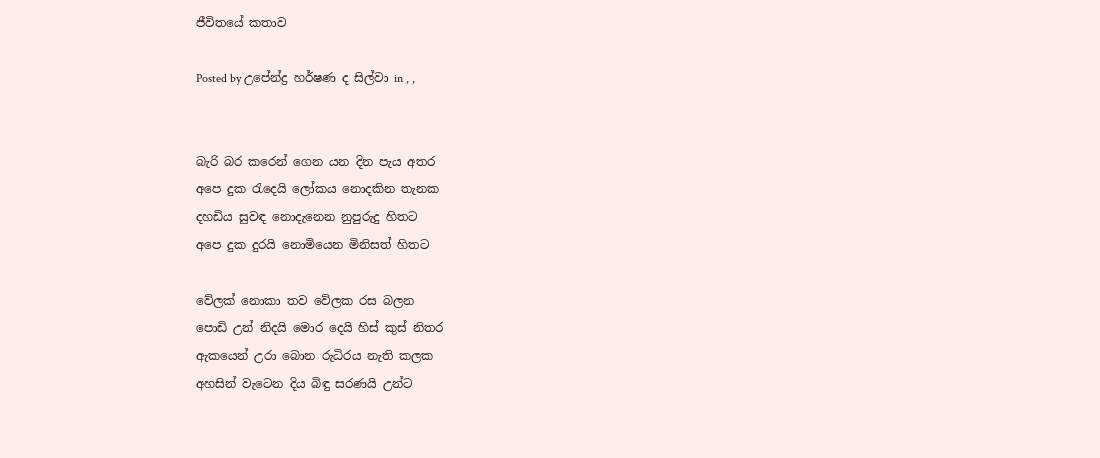ජීවිතයේ කතාව

Posted by උපේන්ද්‍ර හර්ෂණ ද සිල්වා in , ,


බැරි බර කරෙන් ගෙන යන දින පැය අතර
අපෙ දුක රැදෙයි ලෝකය නොදකින තැනක
දහඩිය සුවඳ නොදැනෙන නුපුරුදු හිතට
අපෙ දුක දුරයි නොමියෙන මිනිසත් හිතට

වේලක් නොකා තව වේලක රස බලන
පොඩි උන් නිදයි මොර දෙයි හිස් කුස් නිතර
ඇකයෙන් උරා බොන රුධිරය නැති කලක
අහසින් වැටෙන දිය බිඳු සරණයි උන්ට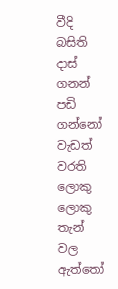වීදි බසිති දාස් ගනන් පඩි ගන්නෝ
වැඩත් වරති ලොකු ලොකු තැන් වල ඇත්තෝ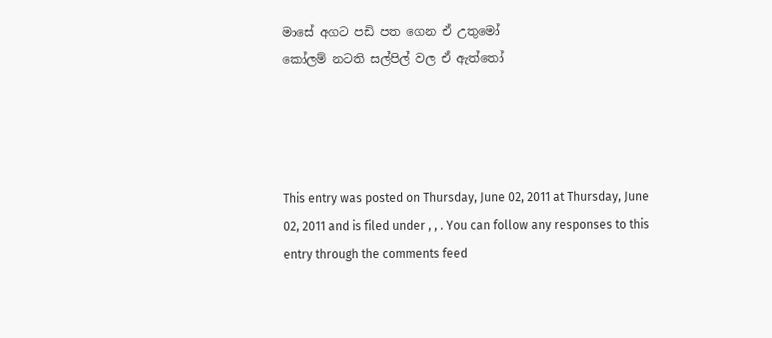මාසේ අගට පඩි පත ගෙන ඒ උතුමෝ
කෝලම් නටති සල්පිල් වල ඒ ඇත්තෝ




This entry was posted on Thursday, June 02, 2011 at Thursday, June 02, 2011 and is filed under , , . You can follow any responses to this entry through the comments feed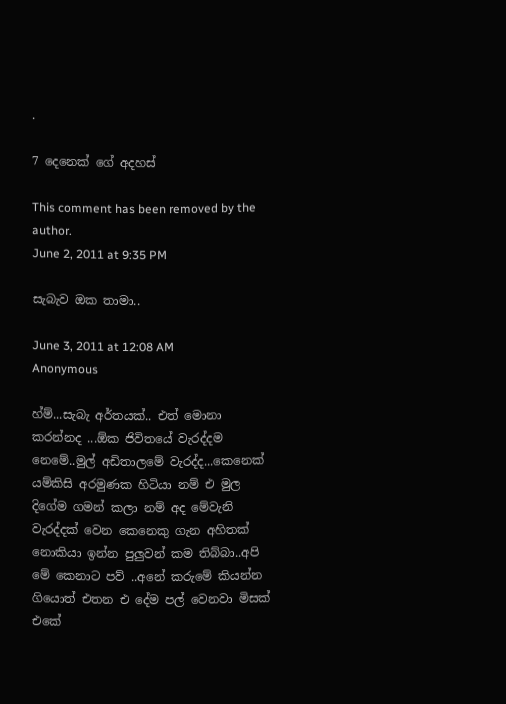.

7 දෙනෙක් ගේ අදහස්

This comment has been removed by the author.
June 2, 2011 at 9:35 PM

සැබැව ඔක තාමා..

June 3, 2011 at 12:08 AM
Anonymous

හ්ම්...සැබැ අර්තයක්.. එත් මොනා කරන්නද ...ඕක ජිවිතයේ වැරද්දම නෙමේ..මුල් අඩිතාලමේ වැරද්ද...කෙනෙක් යම්කිසි අරමුණක හිටියා නම් එ මුල දිගේම ගමන් කලා නම් අද මේවැනි වැරද්දක් වෙන කෙනෙකු ගැන අහිතක් නොකියා ඉන්න පුලුවන් කම තිබ්බා..අපි මේ කෙනාට පව් ..අනේ කරුමේ කියන්න ගියොත් එතන එ දේම පල් වෙනවා මිසක් එකේ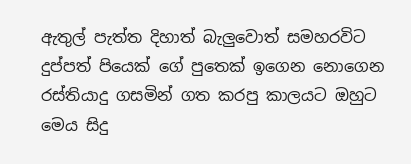ඇතුල් පැත්ත දිහාත් බැලුවොත් සමහරවිට දුප්පත් පියෙක් ගේ පුතෙක් ඉගෙන නොගෙන රස්තියාදු ගසමින් ගත කරපු කාලයට ඔහුට මෙය සිදු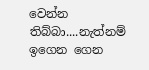වෙන්න තිබ්බා....නැත්නම් ඉගෙන ගෙන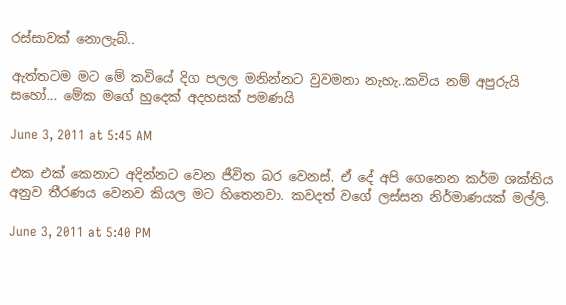රස්සාවක් නොලැබ්..

ඇත්තටම මට මේ කවියේ දිග පලල මනින්නට වුවමනා නැහැ..කවිය නම් අපුරුයි සහෝ... මේක මගේ හුදෙක් අදහසක් පමණයි

June 3, 2011 at 5:45 AM

එක එක් කෙනාට අදින්නට වෙන ජීවිත බර වෙනස්. ඒ දේ අපි ගෙනෙන කර්ම ශක්තිය අනුව තීරණය වෙනව කියල මට හිතෙනවා. කවදත් වගේ ලස්සන නිර්මාණයක් මල්ලි.

June 3, 2011 at 5:40 PM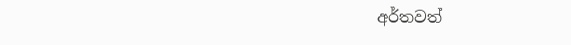අර්තවත්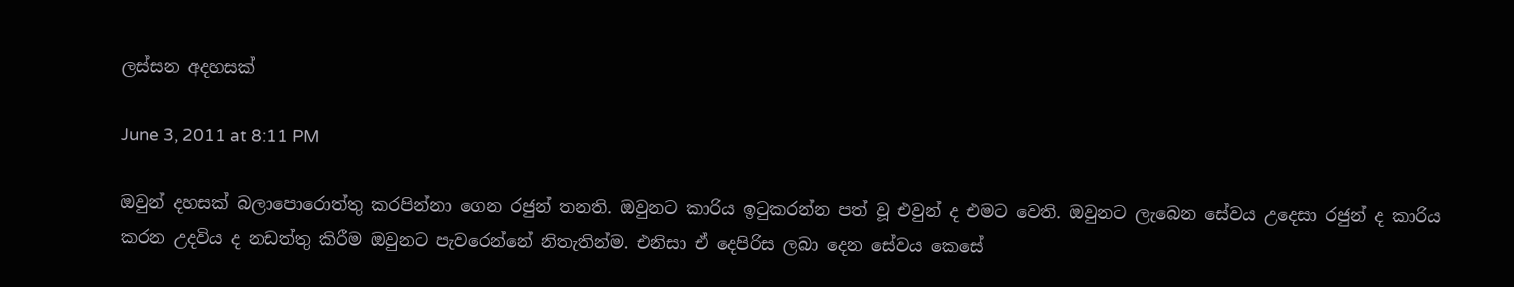ලස්සන අදහසක්

June 3, 2011 at 8:11 PM

ඔවුන් දහසක් බලාපොරොත්තු කරපින්නා ගෙන රජුන් තනති. ඔවුනට කාරිය ඉටුකරන්න පත් වූ එවුන් ද එමට වෙති. ඔවුනට ලැබෙන සේවය උදෙසා රජුන් ද කාරිය කරන උදවිය ද නඩත්තු කිරීම ඔවුනට පැවරෙන්නේ නිතැතින්ම. එනිසා ඒ දෙපිරිස ලබා දෙන සේවය කෙසේ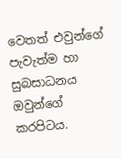වෙතත් එවුන්ගේ පැවැත්ම හා සුබසාධනය ඔවුන්ගේ කරපිටය.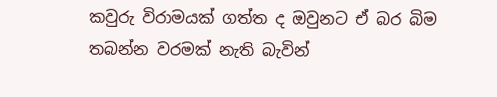කවුරු විරාමයක් ගත්ත ද ඔවුනට ඒ බර බිම තබන්න වරමක් නැති බැවින්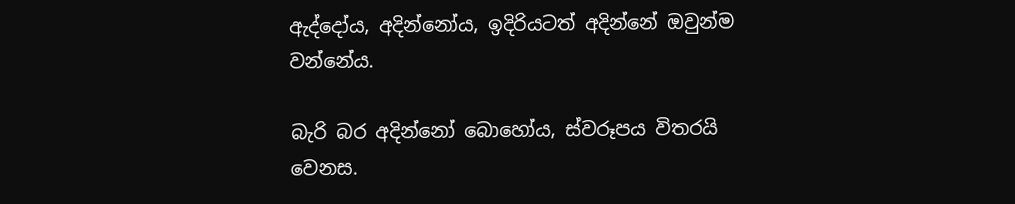ඇද්දෝය, අදින්නෝය, ඉදිරියටත් අදින්නේ ඔවුන්ම වන්නේය.

බැරි බර අදින්නෝ බොහෝය, ස්වරූපය විතරයි වෙනස.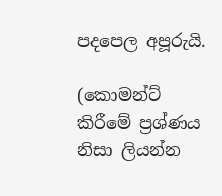පදපෙල අපූරුයි.

(කොමන්ට් කිරීමේ ප්‍රශ්ණය නිසා ලියන්න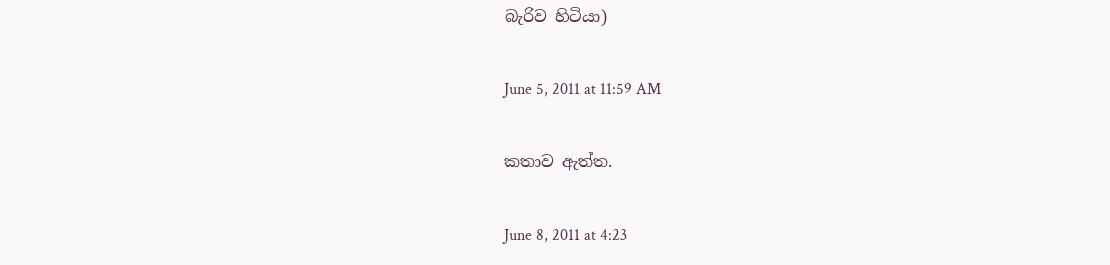බැරිව හිටියා)

June 5, 2011 at 11:59 AM

කතාව ඇත්ත.

June 8, 2011 at 4:23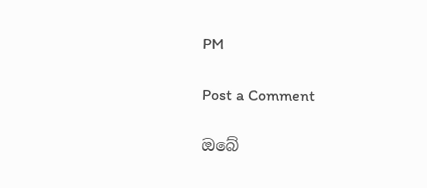PM

Post a Comment

ඔබේ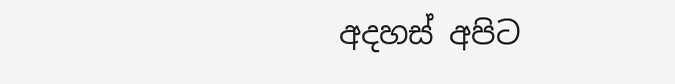අදහස් අපිට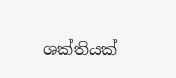ශක්තියක්